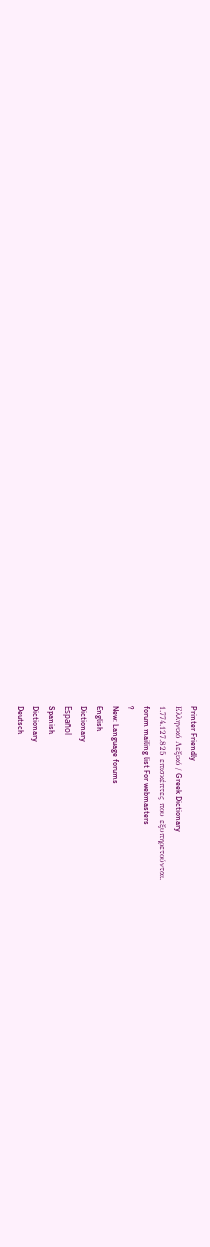Printer Friendly
Ελληνικό Λεξικό / Greek Dictionary
1.774.127.825 επισκέπτες που εξυπηρετούνται.
forum mailing list For webmasters
?
New: Language forums
English
Dictionary
Español
Spanish
Dictionary
Deutsch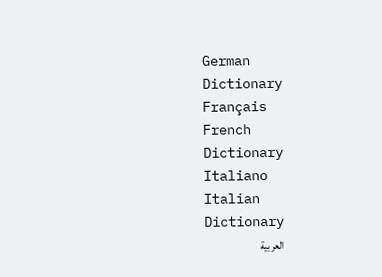German
Dictionary
Français
French
Dictionary
Italiano
Italian
Dictionary
العربية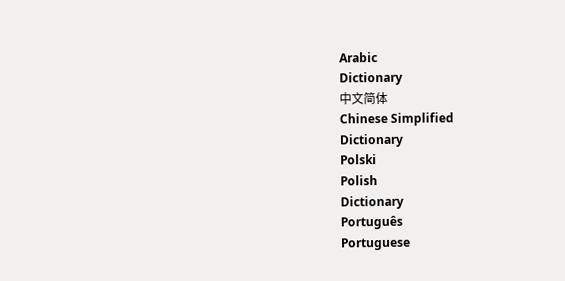Arabic
Dictionary
中文简体
Chinese Simplified
Dictionary
Polski
Polish
Dictionary
Português
Portuguese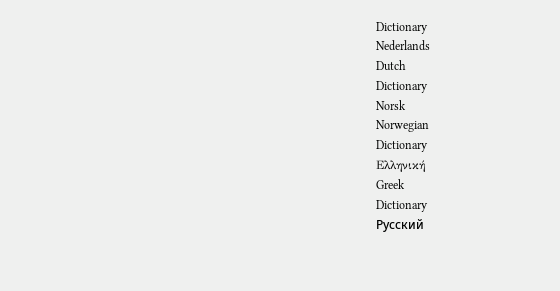Dictionary
Nederlands
Dutch
Dictionary
Norsk
Norwegian
Dictionary
Ελληνική
Greek
Dictionary
Русский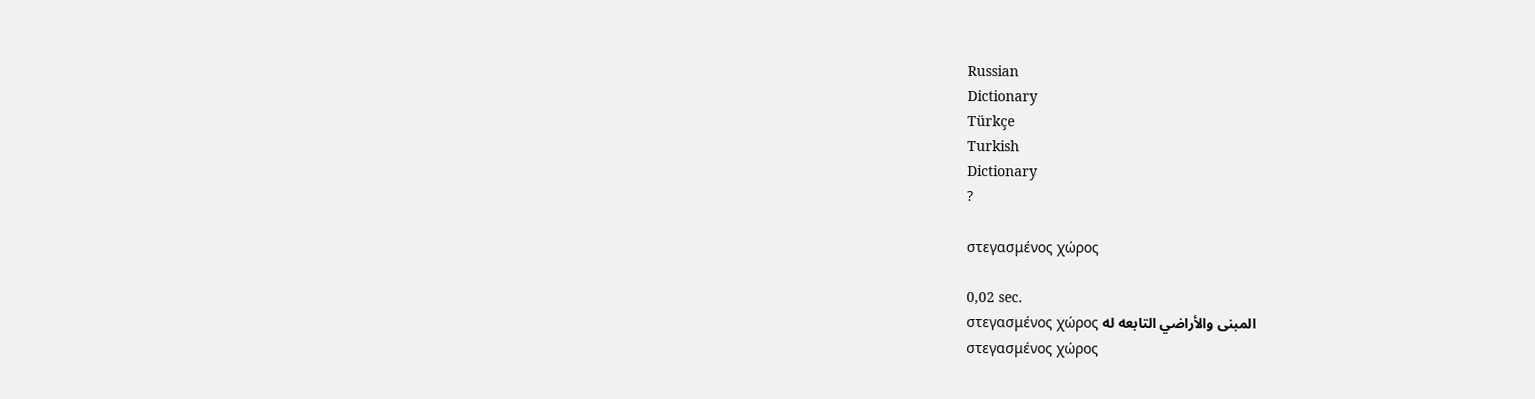Russian
Dictionary
Türkçe
Turkish
Dictionary
?

στεγασμένος χώρος

0,02 sec.
στεγασμένος χώρος المبنى والأراضي التابعه له
στεγασμένος χώρος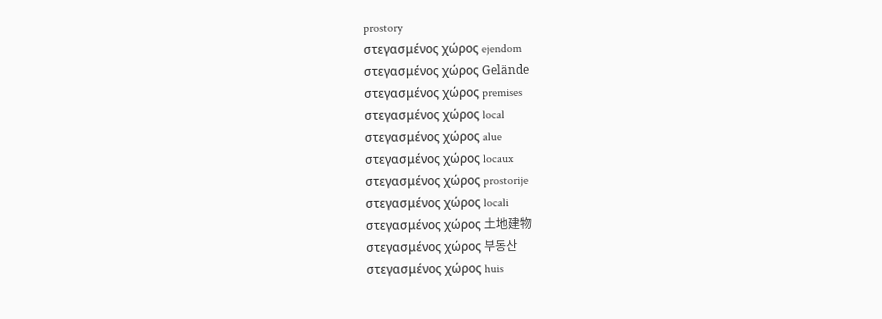prostory
στεγασμένος χώρος ejendom
στεγασμένος χώρος Gelände
στεγασμένος χώρος premises
στεγασμένος χώρος local
στεγασμένος χώρος alue
στεγασμένος χώρος locaux
στεγασμένος χώρος prostorije
στεγασμένος χώρος locali
στεγασμένος χώρος 土地建物
στεγασμένος χώρος 부동산
στεγασμένος χώρος huis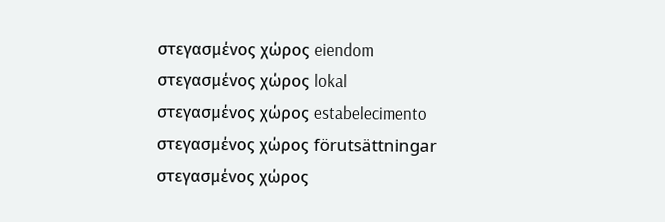στεγασμένος χώρος eiendom
στεγασμένος χώρος lokal
στεγασμένος χώρος estabelecimento
στεγασμένος χώρος förutsättningar
στεγασμένος χώρος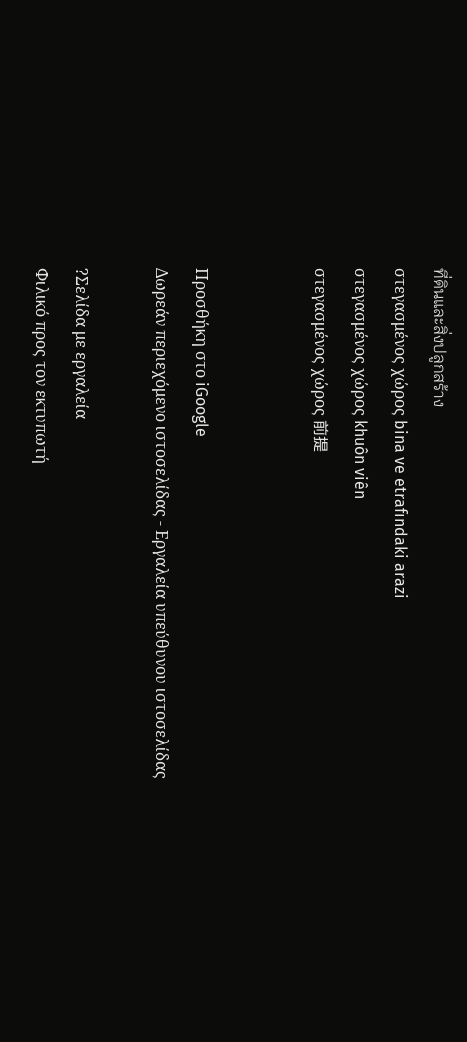ที่ดินและสิ่งปลูกสร้าง
στεγασμένος χώρος bina ve etrafındaki arazi
στεγασμένος χώρος khuôn viên
στεγασμένος χώρος 前提


Προσθήκη στο iGoogle
Δωρεάν περιεχόμενο ιστοσελίδας - Εργαλεία υπεύθυνου ιστοσελίδας

?Σελίδα με εργαλεία
Φιλικό προς τον εκτυπωτή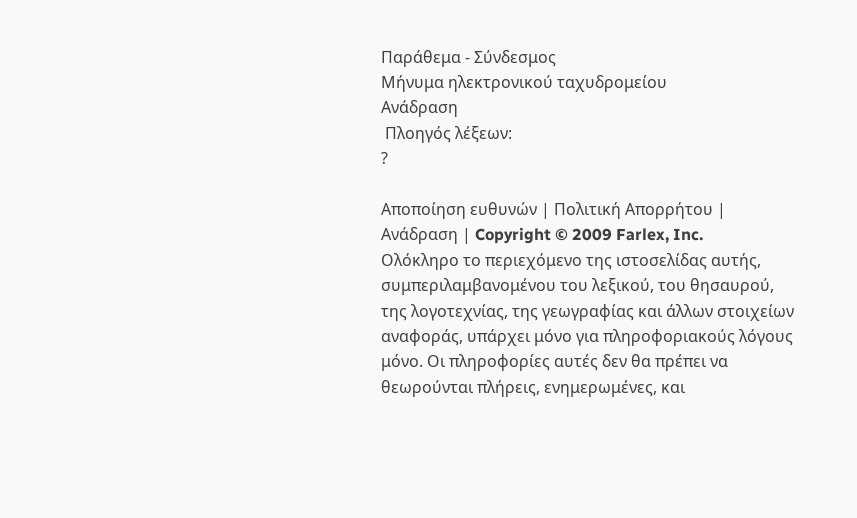Παράθεμα - Σύνδεσμος
Μήνυμα ηλεκτρονικού ταχυδρομείου
Ανάδραση
 Πλοηγός λέξεων:
?

Αποποίηση ευθυνών | Πολιτική Απορρήτου | Ανάδραση | Copyright © 2009 Farlex, Inc.
Ολόκληρο το περιεχόμενο της ιστοσελίδας αυτής, συμπεριλαμβανομένου του λεξικού, του θησαυρού, της λογοτεχνίας, της γεωγραφίας και άλλων στοιχείων αναφοράς, υπάρχει μόνο για πληροφοριακούς λόγους μόνο. Οι πληροφορίες αυτές δεν θα πρέπει να θεωρούνται πλήρεις, ενημερωμένες, και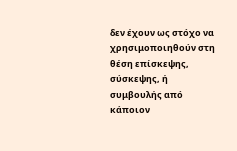δεν έχουν ως στόχο να χρησιμοποιηθούν στη θέση επίσκεψης, σύσκεψης, ή συμβουλής από κάποιον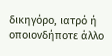δικηγόρο, ιατρό ή οποιονδήποτε άλλο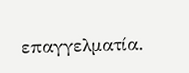επαγγελματία.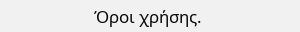Όροι χρήσης.